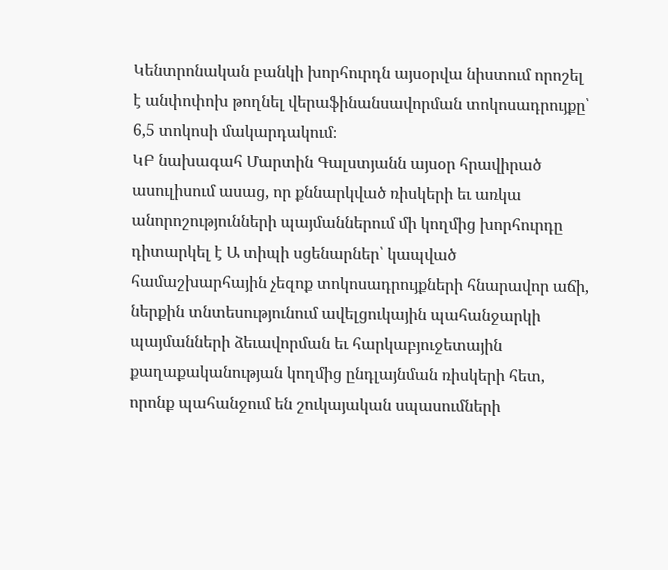Կենտրոնական բանկի խորհուրդն այսօրվա նիստում որոշել է անփոփոխ թողնել վերաֆինանսավորման տոկոսադրույքը՝ 6,5 տոկոսի մակարդակում։
ԿԲ նախագահ Մարտին Գալստյանն այսօր հրավիրած ասուլիսում ասաց, որ քննարկված ռիսկերի եւ առկա անորոշությունների պայմաններում մի կողմից խորհուրդը դիտարկել է Ա տիպի սցենարներ՝ կապված համաշխարհային չեզոք տոկոսադրույքների հնարավոր աճի, ներքին տնտեսությունում ավելցուկային պահանջարկի պայմանների ձեւավորման եւ հարկաբյուջետային քաղաքականության կողմից ընդլայնման ռիսկերի հետ, որոնք պահանջում են շուկայական սպասումների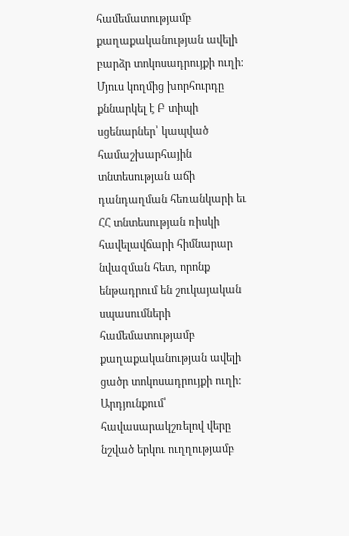համեմատությամբ քաղաքականության ավելի բարձր տոկոսադրույքի ուղի։ Մյուս կողմից խորհուրդը քննարկել է Բ տիպի սցենարներ՝ կապված համաշխարհային տնտեսության աճի դանդաղման հեռանկարի եւ ՀՀ տնտեսության ռիսկի հավելավճարի հիմնարար նվազման հետ, որոնք ենթադրում են շուկայական սպասումների համեմատությամբ քաղաքականության ավելի ցածր տոկոսադրույքի ուղի:
Արդյունքում՝ հավասարակշռելով վերը նշված երկու ուղղությամբ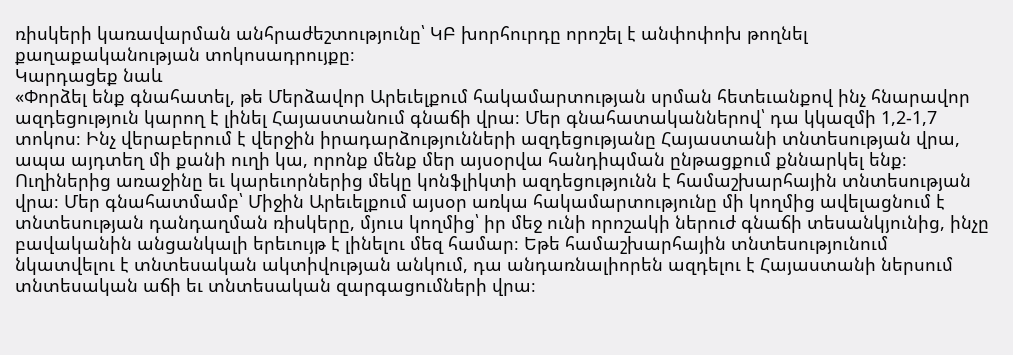ռիսկերի կառավարման անհրաժեշտությունը՝ ԿԲ խորհուրդը որոշել է անփոփոխ թողնել քաղաքականության տոկոսադրույքը։
Կարդացեք նաև
«Փորձել ենք գնահատել, թե Մերձավոր Արեւելքում հակամարտության սրման հետեւանքով ինչ հնարավոր ազդեցություն կարող է լինել Հայաստանում գնաճի վրա։ Մեր գնահատականներով՝ դա կկազմի 1,2-1,7 տոկոս։ Ինչ վերաբերում է վերջին իրադարձությունների ազդեցությանը Հայաստանի տնտեսության վրա, ապա այդտեղ մի քանի ուղի կա, որոնք մենք մեր այսօրվա հանդիպման ընթացքում քննարկել ենք։ Ուղիներից առաջինը եւ կարեւորներից մեկը կոնֆլիկտի ազդեցությունն է համաշխարհային տնտեսության վրա։ Մեր գնահատմամբ՝ Միջին Արեւելքում այսօր առկա հակամարտությունը մի կողմից ավելացնում է տնտեսության դանդաղման ռիսկերը, մյուս կողմից՝ իր մեջ ունի որոշակի ներուժ գնաճի տեսանկյունից, ինչը բավականին անցանկալի երեւույթ է լինելու մեզ համար։ Եթե համաշխարհային տնտեսությունում նկատվելու է տնտեսական ակտիվության անկում, դա անդառնալիորեն ազդելու է Հայաստանի ներսում տնտեսական աճի եւ տնտեսական զարգացումների վրա։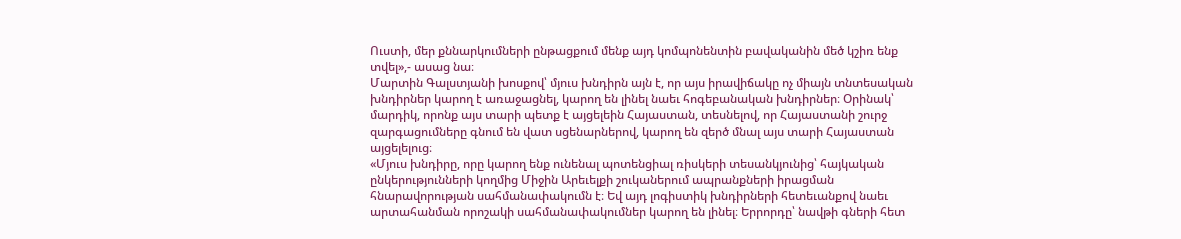Ուստի, մեր քննարկումների ընթացքում մենք այդ կոմպոնենտին բավականին մեծ կշիռ ենք տվել»,- ասաց նա։
Մարտին Գալստյանի խոսքով՝ մյուս խնդիրն այն է, որ այս իրավիճակը ոչ միայն տնտեսական խնդիրներ կարող է առաջացնել, կարող են լինել նաեւ հոգեբանական խնդիրներ։ Օրինակ՝ մարդիկ, որոնք այս տարի պետք է այցելեին Հայաստան, տեսնելով, որ Հայաստանի շուրջ զարգացումները գնում են վատ սցենարներով, կարող են զերծ մնալ այս տարի Հայաստան այցելելուց։
«Մյուս խնդիրը, որը կարող ենք ունենալ պոտենցիալ ռիսկերի տեսանկյունից՝ հայկական ընկերությունների կողմից Միջին Արեւելքի շուկաներում ապրանքների իրացման հնարավորության սահմանափակումն է։ Եվ այդ լոգիստիկ խնդիրների հետեւանքով նաեւ արտահանման որոշակի սահմանափակումներ կարող են լինել։ Երրորդը՝ նավթի գների հետ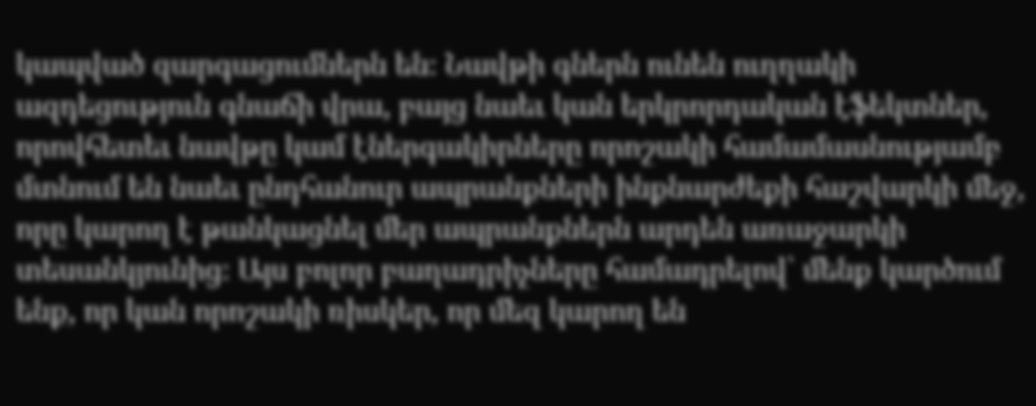կապված զարգացումներն են։ Նավթի գներն ունեն ուղղակի ազդեցություն գնաճի վրա, բայց նաեւ կան երկրորդական էֆեկտներ, որովհետեւ նավթը կամ էներգակիրները որոշակի համամասնությամբ մտնում են նաեւ ընդհանուր ապրանքների ինքնարժեքի հաշվարկի մեջ, որը կարող է թանկացնել մեր ապրանքներն արդեն առաջարկի տեսանկյունից։ Այս բոլոր բաղադրիչները համադրելով՝ մենք կարծում ենք, որ կան որոշակի ռիսկեր, որ մեզ կարող են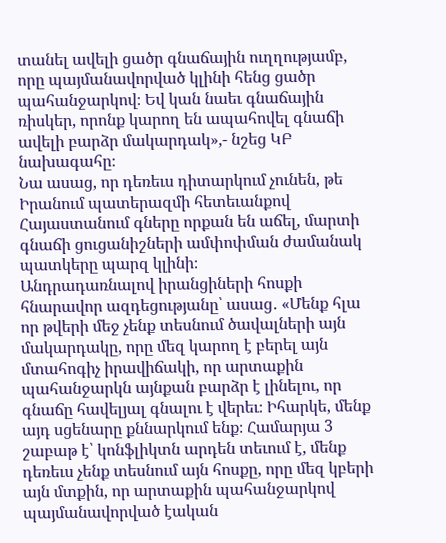տանել ավելի ցածր գնաճային ուղղությամբ, որը պայմանավորված կլինի հենց ցածր պահանջարկով։ Եվ կան նաեւ գնաճային ռիսկեր, որոնք կարող են ապահովել գնաճի ավելի բարձր մակարդակ»,- նշեց ԿԲ նախագահը։
Նա ասաց, որ դեռեւս դիտարկում չունեն, թե Իրանում պատերազմի հետեւանքով Հայաստանում գները որքան են աճել, մարտի գնաճի ցուցանիշների ամփոփման ժամանակ պատկերը պարզ կլինի։
Անդրադառնալով իրանցիների հոսքի հնարավոր ազդեցությանը՝ ասաց․ «Մենք հլա որ թվերի մեջ չենք տեսնում ծավալների այն մակարդակը, որը մեզ կարող է բերել այն մտահոգիչ իրավիճակի, որ արտաքին պահանջարկն այնքան բարձր է լինելու, որ գնաճը հավելյալ գնալու է վերեւ։ Իհարկե, մենք այդ սցենարը քննարկում ենք։ Համարյա 3 շաբաթ է՝ կոնֆլիկտն արդեն տեւում է, մենք դեռեւս չենք տեսնում այն հոսքը, որը մեզ կբերի այն մտքին, որ արտաքին պահանջարկով պայմանավորված էական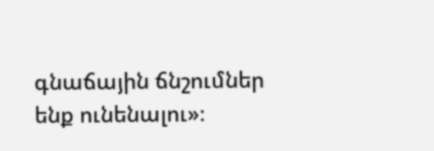գնաճային ճնշումներ ենք ունենալու»։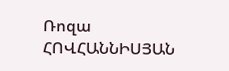Ռոզա ՀՈՎՀԱՆՆԻՍՅԱՆ